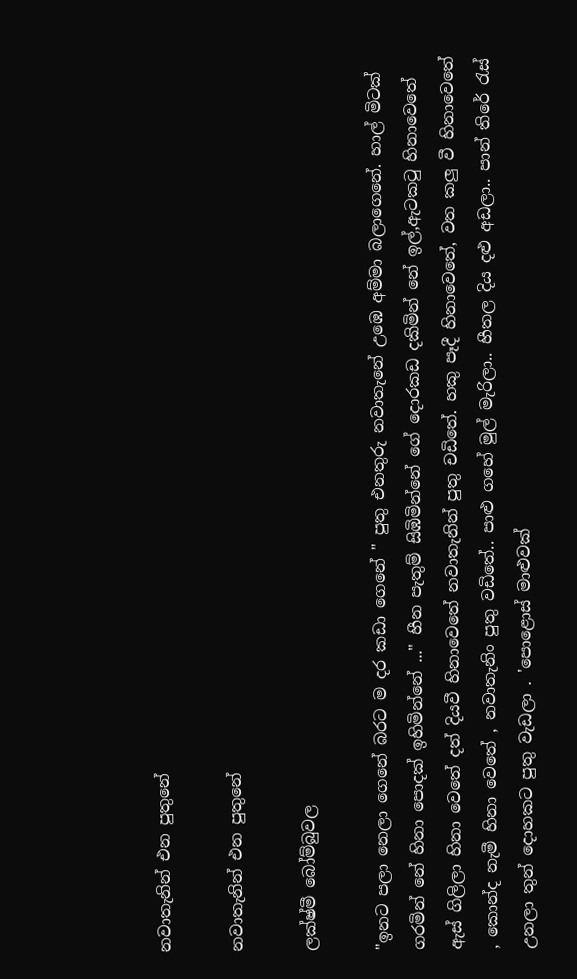නවාතැනින් එන පුතුනේ

නවාතැනින් එන පුතුනේ

ලක්ෂ්මී බෝම්බුවල

"ඉනට පලා නෙලා ගෙනේ බරට ම දර කඩා ගෙනේ " පුතු එනතුරු නවාතැනේ උඹෙ අම්මා බලාගෙනේ. හාල් මිටක් ගරමින් නේ හිනා පොදක් ඉහිමින්නේ ..." හීන පැතුම් සිඹිමින්නේ ගේ දොරකඩ දකිමින් නේ ඉල්,ඇටකටු හිනාවෙතේ ඇස් ගිලිලා හිනා වෙතේ දත් දියවී හිනාවෙතේ නවාතැනින් පුතු චඩිතේ. හකු පෑදී හිනාවෙතේ, වත කලු වී හිනාවෙතේ , කොන්ද නැමී හිනා වෙතේ , නවාතැනිං පුතු වඩිතේ.. පාළු ගහේ මුල් මැරිලා.. හීතල දිය දළු අඩලා.. පාන් තිරේ රැස් උනලා තුන් දොහකට පුතු වැඩලා . 'පොළොස් මාළුවක්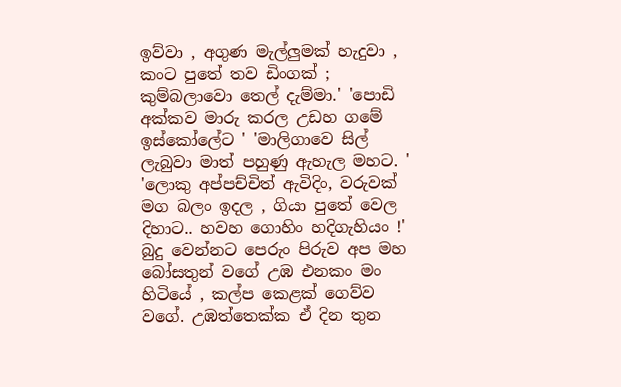ඉව්වා , අගුණ මැල්ලුමක් හැදුවා , කංට පුතේ තව ඩිංගක් ; කුම්බලාවො තෙල් දැම්මා.' 'පොඩි අක්කව මාරු කරල උඩහ ගමේ ඉස්කෝලේට ' 'මාලිගාවෙ සිල් ලැබුවා මාත් පහුණු ඇහැල මහට. ' 'ලොකු අප්පච්චිත් ඇවිදිං, වරුවක් මග බලං ඉදල , ගියා පුතේ වෙල දිහාට.. හවහ ගොහිං හදිගැහියං !' බුදු වෙන්නට පෙරුං පිරුව අප මහ බෝසතුන් වගේ උඹ එනකං මං හිටියේ , කල්ප කෙළක් ගෙව්ව වගේ. උඹත්තෙක්ක ඒ දින තුන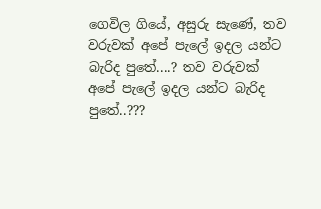ගෙවිල ගියේ, අසුරු සැණේ, තව වරුවක් අපේ පැලේ ඉදල යන්ට බැරිද පුතේ....? තව වරුවක් අපේ පැලේ ඉදල යන්ට බැරිද පුතේ..???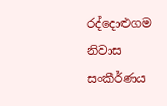රද්දොළුගම නිවාස සංකීර්ණය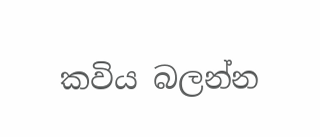කවිය බලන්න